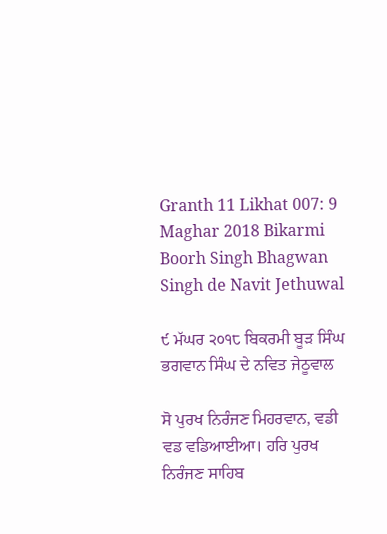Granth 11 Likhat 007: 9 Maghar 2018 Bikarmi Boorh Singh Bhagwan Singh de Navit Jethuwal

੯ ਮੱਘਰ ੨੦੧੮ ਬਿਕਰਮੀ ਬੂੜ ਸਿੰਘ ਭਗਵਾਨ ਸਿੰਘ ਦੇ ਨਵਿਤ ਜੇਠੂਵਾਲ

ਸੋ ਪੁਰਖ ਨਿਰੰਜਣ ਮਿਹਰਵਾਨ, ਵਡੀ ਵਡ ਵਡਿਆਈਆ। ਹਰਿ ਪੁਰਖ ਨਿਰੰਜਣ ਸਾਹਿਬ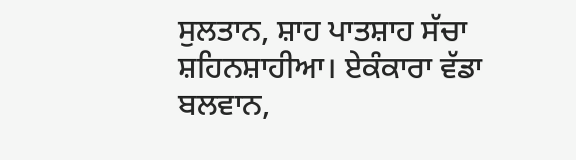ਸੁਲਤਾਨ, ਸ਼ਾਹ ਪਾਤਸ਼ਾਹ ਸੱਚਾ ਸ਼ਹਿਨਸ਼ਾਹੀਆ। ਏਕੰਕਾਰਾ ਵੱਡਾ ਬਲਵਾਨ,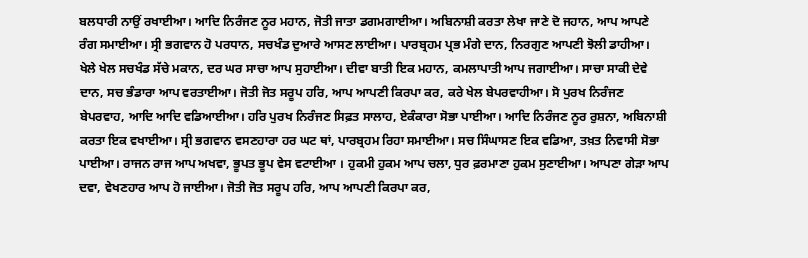ਬਲਧਾਰੀ ਨਾਉਂ ਰਖਾਈਆ। ਆਦਿ ਨਿਰੰਜਣ ਨੂਰ ਮਹਾਨ, ਜੋਤੀ ਜਾਤਾ ਡਗਮਗਾਈਆ। ਅਬਿਨਾਸ਼ੀ ਕਰਤਾ ਲੇਖਾ ਜਾਣੇ ਦੋ ਜਹਾਨ, ਆਪ ਆਪਣੇ ਰੰਗ ਸਮਾਈਆ। ਸ੍ਰੀ ਭਗਵਾਨ ਹੋ ਪਰਧਾਨ, ਸਚਖੰਡ ਦੁਆਰੇ ਆਸਣ ਲਾਈਆ। ਪਾਰਬ੍ਰਹਮ ਪ੍ਰਭ ਮੰਗੇ ਦਾਨ, ਨਿਰਗੁਣ ਆਪਣੀ ਝੋਲੀ ਡਾਹੀਆ। ਖੇਲੇ ਖੇਲ ਸਚਖੰਡ ਸੱਚੇ ਮਕਾਨ, ਦਰ ਘਰ ਸਾਚਾ ਆਪ ਸੁਹਾਈਆ। ਦੀਵਾ ਬਾਤੀ ਇਕ ਮਹਾਨ, ਕਮਲਾਪਾਤੀ ਆਪ ਜਗਾਈਆ। ਸਾਚਾ ਸਾਕੀ ਦੇਵੇ ਦਾਨ, ਸਚ ਭੰਡਾਰਾ ਆਪ ਵਰਤਾਈਆ। ਜੋਤੀ ਜੋਤ ਸਰੂਪ ਹਰਿ, ਆਪ ਆਪਣੀ ਕਿਰਪਾ ਕਰ, ਕਰੇ ਖੇਲ ਬੇਪਰਵਾਹੀਆ। ਸੋ ਪੁਰਖ ਨਿਰੰਜਣ ਬੇਪਰਵਾਹ, ਆਦਿ ਆਦਿ ਵਡਿਆਈਆ। ਹਰਿ ਪੁਰਖ ਨਿਰੰਜਣ ਸਿਫ਼ਤ ਸਾਲਾਹ, ਏਕੰਕਾਰਾ ਸੋਭਾ ਪਾਈਆ। ਆਦਿ ਨਿਰੰਜਣ ਨੂਰ ਰੁਸ਼ਨਾ, ਅਬਿਨਾਸ਼ੀ ਕਰਤਾ ਇਕ ਵਖਾਈਆ। ਸ੍ਰੀ ਭਗਵਾਨ ਵਸਣਹਾਰਾ ਹਰ ਘਟ ਥਾਂ, ਪਾਰਬ੍ਰਹਮ ਰਿਹਾ ਸਮਾਈਆ। ਸਚ ਸਿੰਘਾਸਣ ਇਕ ਵਡਿਆ, ਤਖ਼ਤ ਨਿਵਾਸੀ ਸੋਭਾ ਪਾਈਆ। ਰਾਜਨ ਰਾਜ ਆਪ ਅਖਵਾ, ਭੂਪਤ ਭੂਪ ਵੇਸ ਵਟਾਈਆ । ਹੁਕਮੀ ਹੁਕਮ ਆਪ ਚਲਾ, ਧੁਰ ਫ਼ਰਮਾਣਾ ਹੁਕਮ ਸੁਣਾਈਆ। ਆਪਣਾ ਗੇੜਾ ਆਪ ਦਵਾ, ਵੇਖਣਹਾਰ ਆਪ ਹੋ ਜਾਈਆ। ਜੋਤੀ ਜੋਤ ਸਰੂਪ ਹਰਿ, ਆਪ ਆਪਣੀ ਕਿਰਪਾ ਕਰ,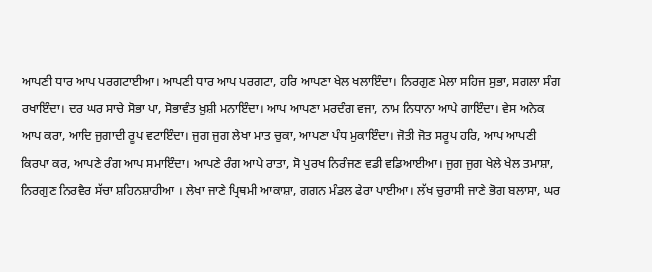ਆਪਣੀ ਧਾਰ ਆਪ ਪਰਗਟਾਈਆ। ਆਪਣੀ ਧਾਰ ਆਪ ਪਰਗਟਾ, ਹਰਿ ਆਪਣਾ ਖੇਲ ਖਲਾਇੰਦਾ। ਨਿਰਗੁਣ ਮੇਲਾ ਸਹਿਜ ਸੁਭਾ, ਸਗਲਾ ਸੰਗ ਰਖਾਇੰਦਾ। ਦਰ ਘਰ ਸਾਚੇ ਸੋਭਾ ਪਾ, ਸੋਭਾਵੰਤ ਖ਼ੁਸ਼ੀ ਮਨਾਇੰਦਾ। ਆਪ ਆਪਣਾ ਮਰਦੰਗ ਵਜਾ, ਨਾਮ ਨਿਧਾਨਾ ਆਪੇ ਗਾਇੰਦਾ। ਵੇਸ ਅਨੇਕ ਆਪ ਕਰਾ, ਆਦਿ ਜੁਗਾਦੀ ਰੂਪ ਵਟਾਇੰਦਾ। ਜੁਗ ਜੁਗ ਲੇਖਾ ਮਾਤ ਚੁਕਾ, ਆਪਣਾ ਪੰਧ ਮੁਕਾਇੰਦਾ। ਜੋਤੀ ਜੋਤ ਸਰੂਪ ਹਰਿ, ਆਪ ਆਪਣੀ ਕਿਰਪਾ ਕਰ, ਆਪਣੇ ਰੰਗ ਆਪ ਸਮਾਇੰਦਾ। ਆਪਣੇ ਰੰਗ ਆਪੇ ਰਾਤਾ, ਸੋ ਪੁਰਖ ਨਿਰੰਜਣ ਵਡੀ ਵਡਿਆਈਆ। ਜੁਗ ਜੁਗ ਖੇਲੇ ਖੇਲ ਤਮਾਸ਼ਾ, ਨਿਰਗੁਣ ਨਿਰਵੈਰ ਸੱਚਾ ਸ਼ਹਿਨਸ਼ਾਹੀਆ । ਲੇਖਾ ਜਾਣੇ ਪ੍ਰਿਥਮੀ ਆਕਾਸ਼ਾ, ਗਗਨ ਮੰਡਲ ਫੇਰਾ ਪਾਈਆ। ਲੱਖ ਚੁਰਾਸੀ ਜਾਣੇ ਭੋਗ ਬਲਾਸਾ, ਘਰ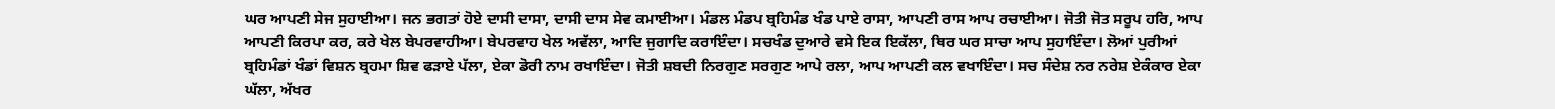ਘਰ ਆਪਣੀ ਸੇਜ ਸੁਹਾਈਆ। ਜਨ ਭਗਤਾਂ ਹੋਏ ਦਾਸੀ ਦਾਸਾ, ਦਾਸੀ ਦਾਸ ਸੇਵ ਕਮਾਈਆ। ਮੰਡਲ ਮੰਡਪ ਬ੍ਰਹਿਮੰਡ ਖੰਡ ਪਾਏ ਰਾਸਾ, ਆਪਣੀ ਰਾਸ ਆਪ ਰਚਾਈਆ। ਜੋਤੀ ਜੋਤ ਸਰੂਪ ਹਰਿ, ਆਪ ਆਪਣੀ ਕਿਰਪਾ ਕਰ, ਕਰੇ ਖੇਲ ਬੇਪਰਵਾਹੀਆ। ਬੇਪਰਵਾਹ ਖੇਲ ਅਵੱਲਾ, ਆਦਿ ਜੁਗਾਦਿ ਕਰਾਇੰਦਾ। ਸਚਖੰਡ ਦੁਆਰੇ ਵਸੇ ਇਕ ਇਕੱਲਾ, ਥਿਰ ਘਰ ਸਾਚਾ ਆਪ ਸੁਹਾਇੰਦਾ। ਲੋਆਂ ਪੁਰੀਆਂ ਬ੍ਰਹਿਮੰਡਾਂ ਖੰਡਾਂ ਵਿਸ਼ਨ ਬ੍ਰਹਮਾ ਸ਼ਿਵ ਫੜਾਏ ਪੱਲਾ, ਏਕਾ ਡੋਰੀ ਨਾਮ ਰਖਾਇੰਦਾ। ਜੋਤੀ ਸ਼ਬਦੀ ਨਿਰਗੁਣ ਸਰਗੁਣ ਆਪੇ ਰਲਾ, ਆਪ ਆਪਣੀ ਕਲ ਵਖਾਇੰਦਾ। ਸਚ ਸੰਦੇਸ਼ ਨਰ ਨਰੇਸ਼ ਏਕੰਕਾਰ ਏਕਾ ਘੱਲਾ, ਅੱਖਰ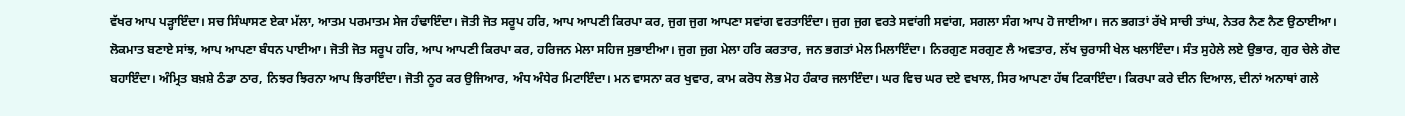ਵੱਖਰ ਆਪ ਪੜ੍ਹਾਇੰਦਾ। ਸਚ ਸਿੰਘਾਸਣ ਏਕਾ ਮੱਲਾ, ਆਤਮ ਪਰਮਾਤਮ ਸੇਜ ਹੰਢਾਇੰਦਾ। ਜੋਤੀ ਜੋਤ ਸਰੂਪ ਹਰਿ, ਆਪ ਆਪਣੀ ਕਿਰਪਾ ਕਰ, ਜੁਗ ਜੁਗ ਆਪਣਾ ਸਵਾਂਗ ਵਰਤਾਇੰਦਾ। ਜੁਗ ਜੁਗ ਵਰਤੇ ਸਵਾਂਗੀ ਸਵਾਂਗ, ਸਗਲਾ ਸੰਗ ਆਪ ਹੋ ਜਾਈਆ। ਜਨ ਭਗਤਾਂ ਰੱਖੇ ਸਾਚੀ ਤਾਂਘ, ਨੇਤਰ ਨੈਣ ਨੈਣ ਉਠਾਈਆ। ਲੋਕਮਾਤ ਬਣਾਏ ਸਾਂਝ, ਆਪ ਆਪਣਾ ਬੰਧਨ ਪਾਈਆ। ਜੋਤੀ ਜੋਤ ਸਰੂਪ ਹਰਿ, ਆਪ ਆਪਣੀ ਕਿਰਪਾ ਕਰ, ਹਰਿਜਨ ਮੇਲਾ ਸਹਿਜ ਸੁਭਾਈਆ। ਜੁਗ ਜੁਗ ਮੇਲਾ ਹਰਿ ਕਰਤਾਰ, ਜਨ ਭਗਤਾਂ ਮੇਲ ਮਿਲਾਇੰਦਾ। ਨਿਰਗੁਣ ਸਰਗੁਣ ਲੈ ਅਵਤਾਰ, ਲੱਖ ਚੁਰਾਸੀ ਖੇਲ ਖਲਾਇੰਦਾ। ਸੰਤ ਸੁਹੇਲੇ ਲਏ ਉਭਾਰ, ਗੁਰ ਚੇਲੇ ਗੋਦ ਬਹਾਇੰਦਾ। ਅੰਮ੍ਰਿਤ ਬਖ਼ਸ਼ੇ ਠੰਡਾ ਠਾਰ, ਨਿਝਰ ਝਿਰਨਾ ਆਪ ਝਿਰਾਇੰਦਾ। ਜੋਤੀ ਨੂਰ ਕਰ ਉਜਿਆਰ, ਅੰਧ ਅੰਧੇਰ ਮਿਟਾਇੰਦਾ। ਮਨ ਵਾਸਨਾ ਕਰ ਖੁਵਾਰ, ਕਾਮ ਕਰੋਧ ਲੋਭ ਮੋਹ ਹੰਕਾਰ ਜਲਾਇੰਦਾ। ਘਰ ਵਿਚ ਘਰ ਦਏ ਵਖਾਲ, ਸਿਰ ਆਪਣਾ ਹੱਥ ਟਿਕਾਇੰਦਾ। ਕਿਰਪਾ ਕਰੇ ਦੀਨ ਦਿਆਲ, ਦੀਨਾਂ ਅਨਾਥਾਂ ਗਲੇ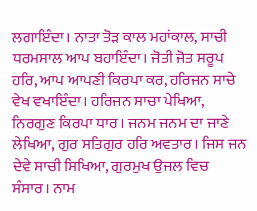ਲਗਾਇੰਦਾ। ਨਾਤਾ ਤੋੜ ਕਾਲ ਮਹਾਂਕਾਲ, ਸਾਚੀ ਧਰਮਸਾਲ ਆਪ ਬਹਾਇੰਦਾ। ਜੋਤੀ ਜੋਤ ਸਰੂਪ ਹਰਿ, ਆਪ ਆਪਣੀ ਕਿਰਪਾ ਕਰ, ਹਰਿਜਨ ਸਾਚੇ ਵੇਖ ਵਖਾਇੰਦਾ। ਹਰਿਜਨ ਸਾਚਾ ਪੇਖਿਆ, ਨਿਰਗੁਣ ਕਿਰਪਾ ਧਾਰ। ਜਨਮ ਜਨਮ ਦਾ ਜਾਣੇ ਲੇਖਿਆ, ਗੁਰ ਸਤਿਗੁਰ ਹਰਿ ਅਵਤਾਰ। ਜਿਸ ਜਨ ਦੇਵੇ ਸਾਚੀ ਸਿਖਿਆ, ਗੁਰਮੁਖ ਉਜਲ ਵਿਚ ਸੰਸਾਰ। ਨਾਮ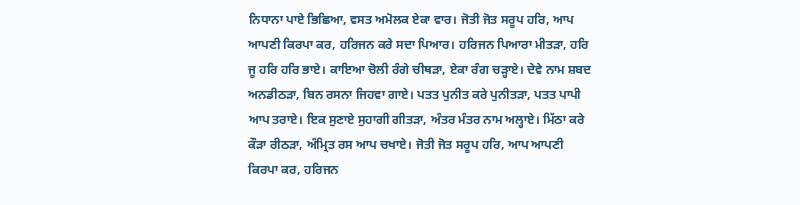ਨਿਧਾਨਾ ਪਾਏ ਭਿਛਿਆ, ਵਸਤ ਅਮੋਲਕ ਏਕਾ ਵਾਰ। ਜੋਤੀ ਜੋਤ ਸਰੂਪ ਹਰਿ, ਆਪ ਆਪਣੀ ਕਿਰਪਾ ਕਰ, ਹਰਿਜਨ ਕਰੇ ਸਦਾ ਪਿਆਰ। ਹਰਿਜਨ ਪਿਆਰਾ ਮੀਤੜਾ, ਹਰਿ ਜੂ ਹਰਿ ਹਰਿ ਭਾਏ। ਕਾਇਆ ਚੋਲੀ ਰੰਗੇ ਚੀਥੜਾ, ਏਕਾ ਰੰਗ ਚੜ੍ਹਾਏ। ਦੇਵੇ ਨਾਮ ਸ਼ਬਦ ਅਨਡੀਠੜਾ, ਬਿਨ ਰਸਨਾ ਜਿਹਵਾ ਗਾਏ। ਪਤਤ ਪੁਨੀਤ ਕਰੇ ਪੁਨੀਤੜਾ, ਪਤਤ ਪਾਪੀ ਆਪ ਤਰਾਏ। ਇਕ ਸੁਣਾਏ ਸੁਹਾਗੀ ਗੀਤੜਾ, ਅੰਤਰ ਮੰਤਰ ਨਾਮ ਅਲ੍ਹਾਏ। ਮਿੱਠਾ ਕਰੇ ਕੌੜਾ ਰੀਠੜਾ, ਅੰਮ੍ਰਿਤ ਰਸ ਆਪ ਚਖਾਏ। ਜੋਤੀ ਜੋਤ ਸਰੂਪ ਹਰਿ, ਆਪ ਆਪਣੀ ਕਿਰਪਾ ਕਰ, ਹਰਿਜਨ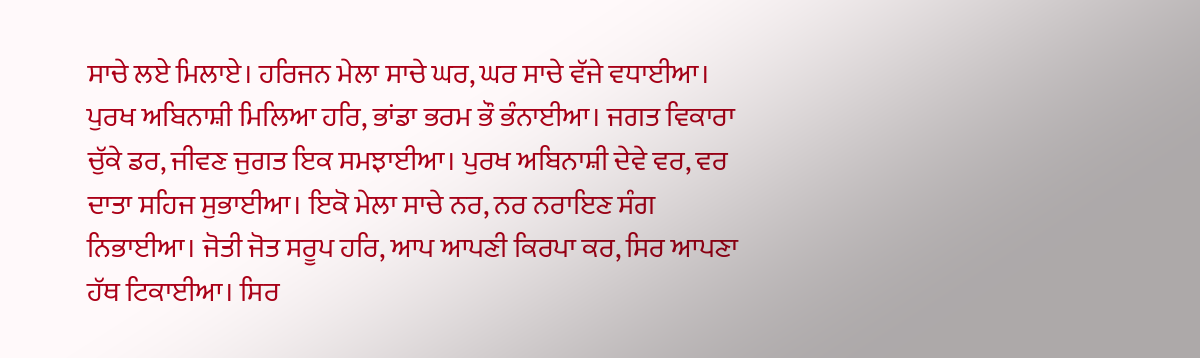ਸਾਚੇ ਲਏ ਮਿਲਾਏ। ਹਰਿਜਨ ਮੇਲਾ ਸਾਚੇ ਘਰ, ਘਰ ਸਾਚੇ ਵੱਜੇ ਵਧਾਈਆ। ਪੁਰਖ ਅਬਿਨਾਸ਼ੀ ਮਿਲਿਆ ਹਰਿ, ਭਾਂਡਾ ਭਰਮ ਭੌ ਭੰਨਾਈਆ। ਜਗਤ ਵਿਕਾਰਾ ਚੁੱਕੇ ਡਰ, ਜੀਵਣ ਜੁਗਤ ਇਕ ਸਮਝਾਈਆ। ਪੁਰਖ ਅਬਿਨਾਸ਼ੀ ਦੇਵੇ ਵਰ, ਵਰ ਦਾਤਾ ਸਹਿਜ ਸੁਭਾਈਆ। ਇਕੋ ਮੇਲਾ ਸਾਚੇ ਨਰ, ਨਰ ਨਰਾਇਣ ਸੰਗ ਨਿਭਾਈਆ। ਜੋਤੀ ਜੋਤ ਸਰੂਪ ਹਰਿ, ਆਪ ਆਪਣੀ ਕਿਰਪਾ ਕਰ, ਸਿਰ ਆਪਣਾ ਹੱਥ ਟਿਕਾਈਆ। ਸਿਰ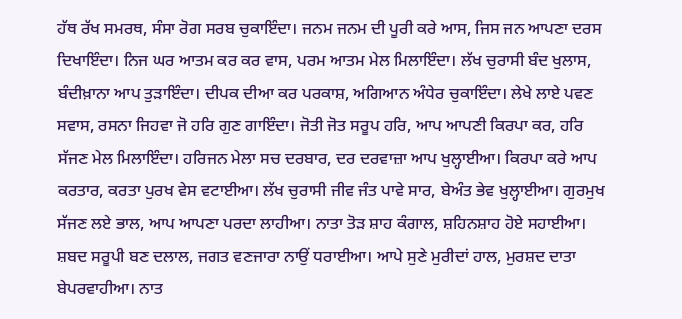ਹੱਥ ਰੱਖ ਸਮਰਥ, ਸੰਸਾ ਰੋਗ ਸਰਬ ਚੁਕਾਇੰਦਾ। ਜਨਮ ਜਨਮ ਦੀ ਪੂਰੀ ਕਰੇ ਆਸ, ਜਿਸ ਜਨ ਆਪਣਾ ਦਰਸ ਦਿਖਾਇੰਦਾ। ਨਿਜ ਘਰ ਆਤਮ ਕਰ ਕਰ ਵਾਸ, ਪਰਮ ਆਤਮ ਮੇਲ ਮਿਲਾਇੰਦਾ। ਲੱਖ ਚੁਰਾਸੀ ਬੰਦ ਖੁਲਾਸ, ਬੰਦੀਖ਼ਾਨਾ ਆਪ ਤੁੜਾਇੰਦਾ। ਦੀਪਕ ਦੀਆ ਕਰ ਪਰਕਾਸ਼, ਅਗਿਆਨ ਅੰਧੇਰ ਚੁਕਾਇੰਦਾ। ਲੇਖੇ ਲਾਏ ਪਵਣ ਸਵਾਸ, ਰਸਨਾ ਜਿਹਵਾ ਜੋ ਹਰਿ ਗੁਣ ਗਾਇੰਦਾ। ਜੋਤੀ ਜੋਤ ਸਰੂਪ ਹਰਿ, ਆਪ ਆਪਣੀ ਕਿਰਪਾ ਕਰ, ਹਰਿ ਸੱਜਣ ਮੇਲ ਮਿਲਾਇੰਦਾ। ਹਰਿਜਨ ਮੇਲਾ ਸਚ ਦਰਬਾਰ, ਦਰ ਦਰਵਾਜ਼ਾ ਆਪ ਖੁਲ੍ਹਾਈਆ। ਕਿਰਪਾ ਕਰੇ ਆਪ ਕਰਤਾਰ, ਕਰਤਾ ਪੁਰਖ ਵੇਸ ਵਟਾਈਆ। ਲੱਖ ਚੁਰਾਸੀ ਜੀਵ ਜੰਤ ਪਾਵੇ ਸਾਰ, ਬੇਅੰਤ ਭੇਵ ਖੁਲ੍ਹਾਈਆ। ਗੁਰਮੁਖ ਸੱਜਣ ਲਏ ਭਾਲ, ਆਪ ਆਪਣਾ ਪਰਦਾ ਲਾਹੀਆ। ਨਾਤਾ ਤੋੜ ਸ਼ਾਹ ਕੰਗਾਲ, ਸ਼ਹਿਨਸ਼ਾਹ ਹੋਏ ਸਹਾਈਆ। ਸ਼ਬਦ ਸਰੂਪੀ ਬਣ ਦਲਾਲ, ਜਗਤ ਵਣਜਾਰਾ ਨਾਉਂ ਧਰਾਈਆ। ਆਪੇ ਸੁਣੇ ਮੁਰੀਦਾਂ ਹਾਲ, ਮੁਰਸ਼ਦ ਦਾਤਾ ਬੇਪਰਵਾਹੀਆ। ਨਾਤ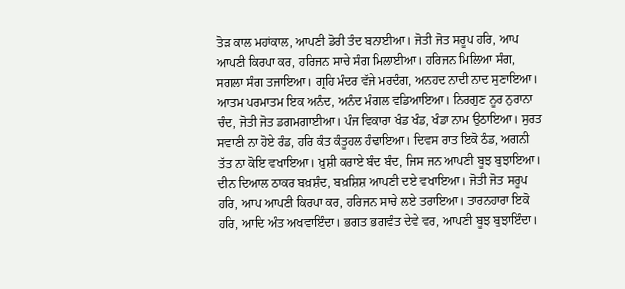ਤੋੜ ਕਾਲ ਮਹਾਂਕਾਲ, ਆਪਣੀ ਡੋਰੀ ਤੰਦ ਬਨਾਈਆ। ਜੋਤੀ ਜੋਤ ਸਰੂਪ ਹਰਿ, ਆਪ ਆਪਣੀ ਕਿਰਪਾ ਕਰ, ਹਰਿਜਨ ਸਾਚੇ ਸੰਗ ਮਿਲਾਈਆ। ਹਰਿਜਨ ਮਿਲਿਆ ਸੰਗ, ਸਗਲਾ ਸੰਗ ਤਜਾਇਆ। ਗ੍ਰਹਿ ਮੰਦਰ ਵੱਜੇ ਮਰਦੰਗ, ਅਨਹਦ ਨਾਦੀ ਨਾਦ ਸੁਣਾਇਆ। ਆਤਮ ਪਰਮਾਤਮ ਇਕ ਅਨੰਦ, ਅਨੰਦ ਮੰਗਲ ਵਡਿਆਇਆ। ਨਿਰਗੁਣ ਨੂਰ ਨੁਰਾਨਾ ਚੰਦ, ਜੋਤੀ ਜੋਤ ਡਗਮਗਾਈਆ। ਪੰਜ ਵਿਕਾਰਾ ਖੰਡ ਖੰਡ, ਖੰਡਾ ਨਾਮ ਉਠਾਇਆ। ਸੁਰਤ ਸਵਾਣੀ ਨਾ ਹੋਏ ਰੰਡ, ਹਰਿ ਕੰਤ ਕੰਤੂਹਲ ਹੰਢਾਇਆ। ਦਿਵਸ ਰਾਤ ਇਕੋ ਠੰਡ, ਅਗਨੀ ਤੱਤ ਨਾ ਕੋਇ ਵਖਾਇਆ। ਖ਼ੁਸ਼ੀ ਕਰਾਏ ਬੰਦ ਬੰਦ, ਜਿਸ ਜਨ ਆਪਣੀ ਬੂਝ ਬੁਝਾਇਆ। ਦੀਨ ਦਿਆਲ ਠਾਕਰ ਬਖ਼ਸ਼ੰਦ, ਬਖ਼ਸ਼ਿਸ਼ ਆਪਣੀ ਦਏ ਵਖਾਇਆ। ਜੋਤੀ ਜੋਤ ਸਰੂਪ ਹਰਿ, ਆਪ ਆਪਣੀ ਕਿਰਪਾ ਕਰ, ਹਰਿਜਨ ਸਾਚੇ ਲਏ ਤਰਾਇਆ। ਤਾਰਨਹਾਰਾ ਇਕੋ ਹਰਿ, ਆਦਿ ਅੰਤ ਅਖਵਾਇੰਦਾ। ਭਗਤ ਭਗਵੰਤ ਦੇਵੇ ਵਰ, ਆਪਣੀ ਬੂਝ ਬੁਝਾਇੰਦਾ।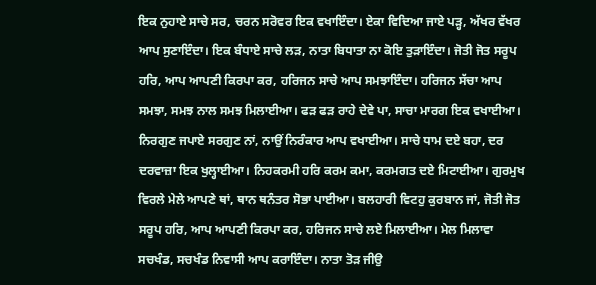ਇਕ ਨੁਹਾਏ ਸਾਚੇ ਸਰ, ਚਰਨ ਸਰੋਵਰ ਇਕ ਵਖਾਇੰਦਾ। ਏਕਾ ਵਿਦਿਆ ਜਾਏ ਪੜ੍ਹ, ਅੱਖਰ ਵੱਖਰ ਆਪ ਸੁਣਾਇੰਦਾ। ਇਕ ਬੰਧਾਏ ਸਾਚੇ ਲੜ, ਨਾਤਾ ਬਿਧਾਤਾ ਨਾ ਕੋਇ ਤੁੜਾਇੰਦਾ। ਜੋਤੀ ਜੋਤ ਸਰੂਪ ਹਰਿ, ਆਪ ਆਪਣੀ ਕਿਰਪਾ ਕਰ, ਹਰਿਜਨ ਸਾਚੇ ਆਪ ਸਮਝਾਇੰਦਾ। ਹਰਿਜਨ ਸੱਚਾ ਆਪ ਸਮਝਾ, ਸਮਝ ਨਾਲ ਸਮਝ ਮਿਲਾਈਆ। ਫੜ ਫੜ ਰਾਹੇ ਦੇਵੇ ਪਾ, ਸਾਚਾ ਮਾਰਗ ਇਕ ਵਖਾਈਆ। ਨਿਰਗੁਣ ਜਪਾਏ ਸਰਗੁਣ ਨਾਂ, ਨਾਉਂ ਨਿਰੰਕਾਰ ਆਪ ਵਖਾਈਆ। ਸਾਚੇ ਧਾਮ ਦਏ ਬਹਾ, ਦਰ ਦਰਵਾਜ਼ਾ ਇਕ ਖੁਲ੍ਹਾਈਆ। ਨਿਹਕਰਮੀ ਹਰਿ ਕਰਮ ਕਮਾ, ਕਰਮਗਤ ਦਏ ਮਿਟਾਈਆ। ਗੁਰਮੁਖ ਵਿਰਲੇ ਮੇਲੇ ਆਪਣੇ ਥਾਂ, ਥਾਨ ਥਨੰਤਰ ਸੋਭਾ ਪਾਈਆ। ਬਲਹਾਰੀ ਵਿਟਹੁ ਕੁਰਬਾਨ ਜਾਂ, ਜੋਤੀ ਜੋਤ ਸਰੂਪ ਹਰਿ, ਆਪ ਆਪਣੀ ਕਿਰਪਾ ਕਰ, ਹਰਿਜਨ ਸਾਚੇ ਲਏ ਮਿਲਾਈਆ। ਮੇਲ ਮਿਲਾਵਾ ਸਚਖੰਡ, ਸਚਖੰਡ ਨਿਵਾਸੀ ਆਪ ਕਰਾਇੰਦਾ। ਨਾਤਾ ਤੋੜ ਜੀਉ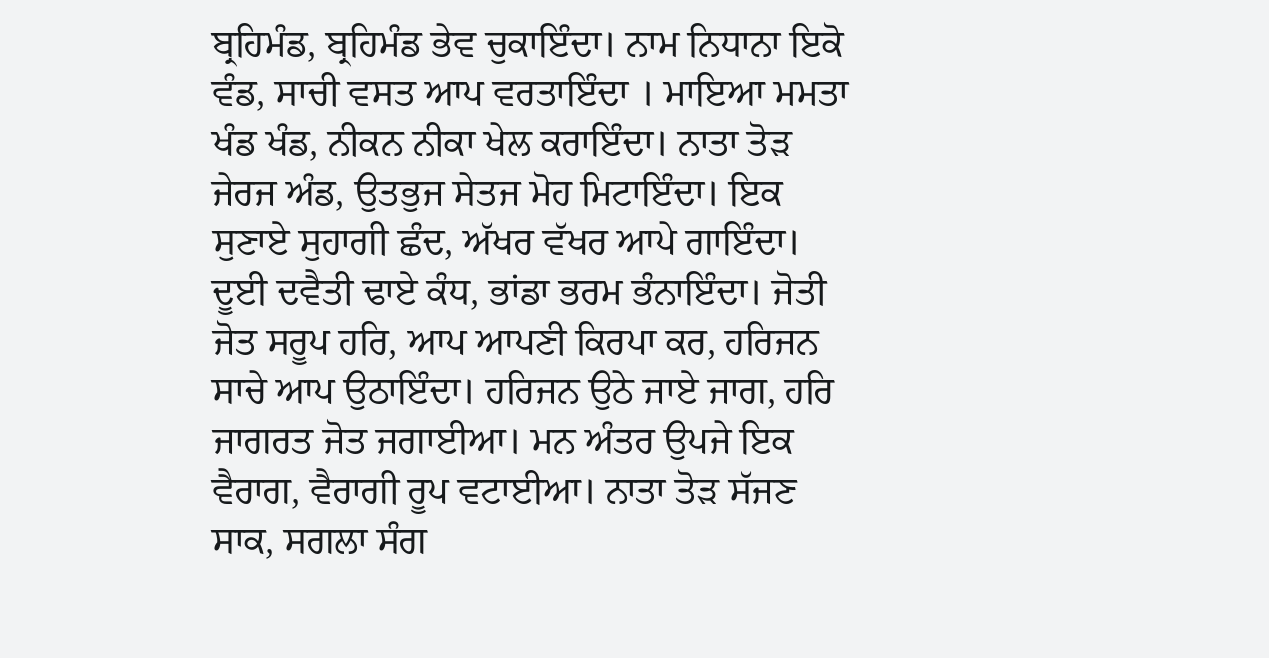ਬ੍ਰਹਿਮੰਡ, ਬ੍ਰਹਿਮੰਡ ਭੇਵ ਚੁਕਾਇੰਦਾ। ਨਾਮ ਨਿਧਾਨਾ ਇਕੋ ਵੰਡ, ਸਾਚੀ ਵਸਤ ਆਪ ਵਰਤਾਇੰਦਾ । ਮਾਇਆ ਮਮਤਾ ਖੰਡ ਖੰਡ, ਨੀਕਨ ਨੀਕਾ ਖੇਲ ਕਰਾਇੰਦਾ। ਨਾਤਾ ਤੋੜ ਜੇਰਜ ਅੰਡ, ਉਤਭੁਜ ਸੇਤਜ ਮੋਹ ਮਿਟਾਇੰਦਾ। ਇਕ ਸੁਣਾਏ ਸੁਹਾਗੀ ਛੰਦ, ਅੱਖਰ ਵੱਖਰ ਆਪੇ ਗਾਇੰਦਾ। ਦੂਈ ਦਵੈਤੀ ਢਾਏ ਕੰਧ, ਭਾਂਡਾ ਭਰਮ ਭੰਨਾਇੰਦਾ। ਜੋਤੀ ਜੋਤ ਸਰੂਪ ਹਰਿ, ਆਪ ਆਪਣੀ ਕਿਰਪਾ ਕਰ, ਹਰਿਜਨ ਸਾਚੇ ਆਪ ਉਠਾਇੰਦਾ। ਹਰਿਜਨ ਉਠੇ ਜਾਏ ਜਾਗ, ਹਰਿ ਜਾਗਰਤ ਜੋਤ ਜਗਾਈਆ। ਮਨ ਅੰਤਰ ਉਪਜੇ ਇਕ ਵੈਰਾਗ, ਵੈਰਾਗੀ ਰੂਪ ਵਟਾਈਆ। ਨਾਤਾ ਤੋੜ ਸੱਜਣ ਸਾਕ, ਸਗਲਾ ਸੰਗ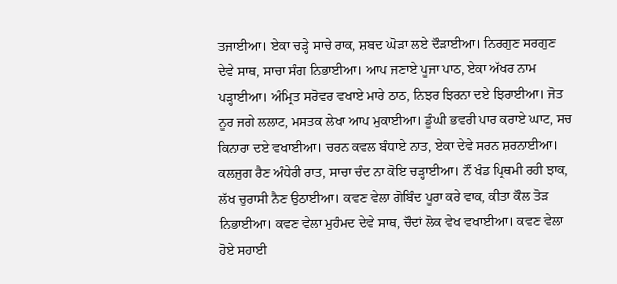ਤਜਾਈਆ। ਏਕਾ ਚੜ੍ਹੇ ਸਾਚੇ ਰਾਕ, ਸ਼ਬਦ ਘੋੜਾ ਲਏ ਦੌੜਾਈਆ। ਨਿਰਗੁਣ ਸਰਗੁਣ ਦੇਵੇ ਸਾਥ, ਸਾਚਾ ਸੰਗ ਨਿਭਾਈਆ। ਆਪ ਜਣਾਏ ਪੂਜਾ ਪਾਠ, ਏਕਾ ਅੱਖਰ ਨਾਮ ਪੜ੍ਹਾਈਆ। ਅੰਮ੍ਰਿਤ ਸਰੋਵਰ ਵਖਾਏ ਮਾਰੇ ਠਾਠ, ਨਿਝਰ ਝਿਰਨਾ ਦਏ ਝਿਰਾਈਆ। ਜੋਤ ਨੂਰ ਜਗੇ ਲਲਾਟ, ਮਸਤਕ ਲੇਖਾ ਆਪ ਮੁਕਾਈਆ। ਡੂੰਘੀ ਭਵਰੀ ਪਾਰ ਕਰਾਏ ਘਾਟ, ਸਚ ਕਿਨਾਰਾ ਦਏ ਵਖਾਈਆ। ਚਰਨ ਕਵਲ ਬੰਧਾਏ ਨਾਤ, ਏਕਾ ਦੇਵੇ ਸਰਨ ਸ਼ਰਨਾਈਆ। ਕਲਜੁਗ ਰੈਣ ਅੰਧੇਰੀ ਰਾਤ, ਸਾਚਾ ਚੰਦ ਨਾ ਕੋਇ ਚੜ੍ਹਾਈਆ। ਨੌਂ ਖੰਡ ਪ੍ਰਿਥਮੀ ਰਹੀ ਝਾਕ, ਲੱਖ ਚੁਰਾਸੀ ਨੈਣ ਉਠਾਈਆ। ਕਵਣ ਵੇਲਾ ਗੋਬਿੰਦ ਪੂਰਾ ਕਰੇ ਵਾਕ, ਕੀਤਾ ਕੌਲ ਤੋੜ ਨਿਭਾਈਆ। ਕਵਣ ਵੇਲਾ ਮੁਹੰਮਦ ਦੇਵੇ ਸਾਥ, ਚੌਦਾਂ ਲੋਕ ਵੇਖ ਵਖਾਈਆ। ਕਵਣ ਵੇਲਾ ਹੋਏ ਸਹਾਈ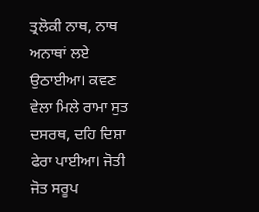ਤ੍ਰਲੋਕੀ ਨਾਥ, ਨਾਥ ਅਨਾਥਾਂ ਲਏ ਉਠਾਈਆ। ਕਵਣ ਵੇਲਾ ਮਿਲੇ ਰਾਮਾ ਸੁਤ ਦਸਰਥ, ਦਹਿ ਦਿਸ਼ਾ ਫੇਰਾ ਪਾਈਆ। ਜੋਤੀ ਜੋਤ ਸਰੂਪ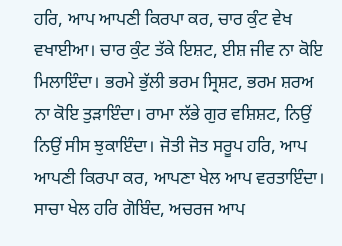ਹਰਿ, ਆਪ ਆਪਣੀ ਕਿਰਪਾ ਕਰ, ਚਾਰ ਕੁੰਟ ਵੇਖ ਵਖਾਈਆ। ਚਾਰ ਕੁੰਟ ਤੱਕੇ ਇਸ਼ਟ, ਈਸ਼ ਜੀਵ ਨਾ ਕੋਇ ਮਿਲਾਇੰਦਾ। ਭਰਮੇ ਭੁੱਲੀ ਭਰਮ ਸ੍ਰਿਸ਼ਟ, ਭਰਮ ਸ਼ਰਅ ਨਾ ਕੋਇ ਤੁੜਾਇੰਦਾ। ਰਾਮਾ ਲੱਭੇ ਗੁਰ ਵਸ਼ਿਸ਼ਟ, ਨਿਉਂ ਨਿਉਂ ਸੀਸ ਝੁਕਾਇੰਦਾ। ਜੋਤੀ ਜੋਤ ਸਰੂਪ ਹਰਿ, ਆਪ ਆਪਣੀ ਕਿਰਪਾ ਕਰ, ਆਪਣਾ ਖੇਲ ਆਪ ਵਰਤਾਇੰਦਾ। ਸਾਚਾ ਖੇਲ ਹਰਿ ਗੋਬਿੰਦ, ਅਚਰਜ ਆਪ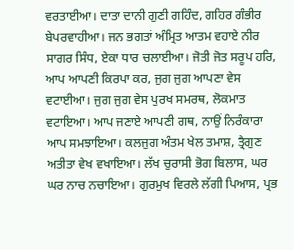ਵਰਤਾਈਆ। ਦਾਤਾ ਦਾਨੀ ਗੁਣੀ ਗਹਿੰਦ, ਗਹਿਰ ਗੰਭੀਰ ਬੇਪਰਵਾਹੀਆ। ਜਨ ਭਗਤਾਂ ਅੰਮ੍ਰਿਤ ਆਤਮ ਵਹਾਏ ਨੀਰ ਸਾਗਰ ਸਿੰਧ, ਏਕਾ ਧਾਰ ਚਲਾਈਆ। ਜੋਤੀ ਜੋਤ ਸਰੂਪ ਹਰਿ, ਆਪ ਆਪਣੀ ਕਿਰਪਾ ਕਰ, ਜੁਗ ਜੁਗ ਆਪਣਾ ਵੇਸ ਵਟਾਈਆ। ਜੁਗ ਜੁਗ ਵੇਸ ਪੁਰਖ ਸਮਰਥ, ਲੋਕਮਾਤ ਵਟਾਇਆ। ਆਪ ਜਣਾਏ ਆਪਣੀ ਗਥ, ਨਾਉਂ ਨਿਰੰਕਾਰਾ ਆਪ ਸਮਝਾਇਆ। ਕਲਜੁਗ ਅੰਤਮ ਖੇਲ ਤਮਾਸ਼, ਤ੍ਰੈਗੁਣ ਅਤੀਤਾ ਵੇਖ ਵਖਾਇਆ। ਲੱਖ ਚੁਰਾਸੀ ਭੋਗ ਬਿਲਾਸ, ਘਰ ਘਰ ਨਾਚ ਨਚਾਇਆ। ਗੁਰਮੁਖ ਵਿਰਲੇ ਲੱਗੀ ਪਿਆਸ, ਪ੍ਰਭ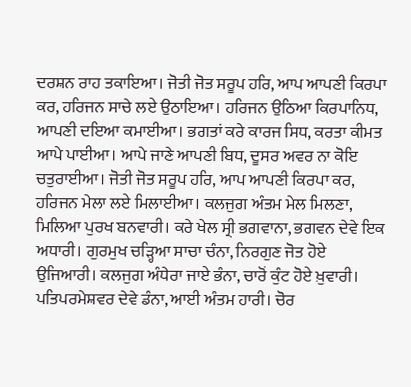ਦਰਸ਼ਨ ਰਾਹ ਤਕਾਇਆ। ਜੋਤੀ ਜੋਤ ਸਰੂਪ ਹਰਿ, ਆਪ ਆਪਣੀ ਕਿਰਪਾ ਕਰ, ਹਰਿਜਨ ਸਾਚੇ ਲਏ ਉਠਾਇਆ। ਹਰਿਜਨ ਉਠਿਆ ਕਿਰਪਾਨਿਧ, ਆਪਣੀ ਦਇਆ ਕਮਾਈਆ। ਭਗਤਾਂ ਕਰੇ ਕਾਰਜ ਸਿਧ, ਕਰਤਾ ਕੀਮਤ ਆਪੇ ਪਾਈਆ। ਆਪੇ ਜਾਣੇ ਆਪਣੀ ਬਿਧ, ਦੂਸਰ ਅਵਰ ਨਾ ਕੋਇ ਚਤੁਰਾਈਆ। ਜੋਤੀ ਜੋਤ ਸਰੂਪ ਹਰਿ, ਆਪ ਆਪਣੀ ਕਿਰਪਾ ਕਰ, ਹਰਿਜਨ ਮੇਲਾ ਲਏ ਮਿਲਾਈਆ। ਕਲਜੁਗ ਅੰਤਮ ਮੇਲ ਮਿਲਣਾ, ਮਿਲਿਆ ਪੁਰਖ ਬਨਵਾਰੀ। ਕਰੇ ਖੇਲ ਸ੍ਰੀ ਭਗਵਾਨਾ, ਭਗਵਨ ਦੇਵੇ ਇਕ ਅਧਾਰੀ। ਗੁਰਮੁਖ ਚੜ੍ਹਿਆ ਸਾਚਾ ਚੰਨਾ, ਨਿਰਗੁਣ ਜੋਤ ਹੋਏ ਉਜਿਆਰੀ। ਕਲਜੁਗ ਅੰਧੇਰਾ ਜਾਏ ਭੰਨਾ, ਚਾਰੋਂ ਕੁੰਟ ਹੋਏ ਖ਼ੁਵਾਰੀ। ਪਤਿਪਰਮੇਸ਼ਵਰ ਦੇਵੇ ਡੰਨਾ, ਆਈ ਅੰਤਮ ਹਾਰੀ। ਚੋਰ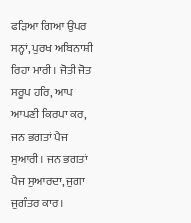ਫੜਿਆ ਗਿਆ ਉਪਰ ਸਨ੍ਹਾਂ, ਪੁਰਖ ਅਬਿਨਾਸ਼ੀ ਰਿਹਾ ਮਾਰੀ। ਜੋਤੀ ਜੋਤ ਸਰੂਪ ਹਰਿ, ਆਪ ਆਪਣੀ ਕਿਰਪਾ ਕਰ, ਜਨ ਭਗਤਾਂ ਪੈਜ ਸੁਆਰੀ। ਜਨ ਭਗਤਾਂ ਪੈਜ ਸੁਆਰਦਾ, ਜੁਗਾ ਜੁਗੰਤਰ ਕਾਰ।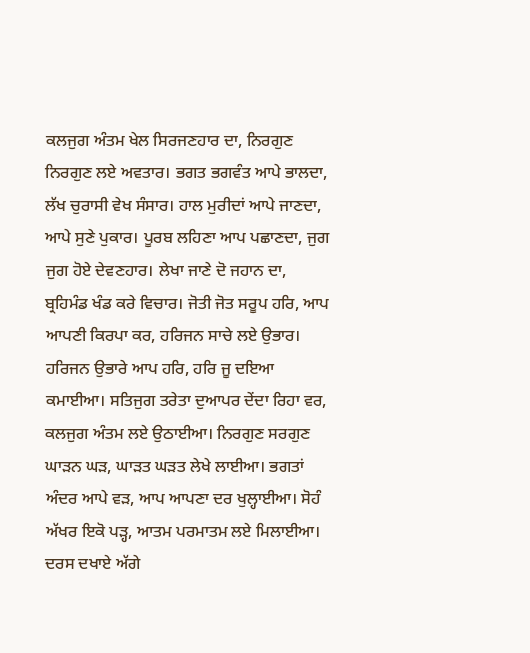ਕਲਜੁਗ ਅੰਤਮ ਖੇਲ ਸਿਰਜਣਹਾਰ ਦਾ, ਨਿਰਗੁਣ ਨਿਰਗੁਣ ਲਏ ਅਵਤਾਰ। ਭਗਤ ਭਗਵੰਤ ਆਪੇ ਭਾਲਦਾ, ਲੱਖ ਚੁਰਾਸੀ ਵੇਖ ਸੰਸਾਰ। ਹਾਲ ਮੁਰੀਦਾਂ ਆਪੇ ਜਾਣਦਾ, ਆਪੇ ਸੁਣੇ ਪੁਕਾਰ। ਪੂਰਬ ਲਹਿਣਾ ਆਪ ਪਛਾਣਦਾ, ਜੁਗ ਜੁਗ ਹੋਏ ਦੇਵਣਹਾਰ। ਲੇਖਾ ਜਾਣੇ ਦੋ ਜਹਾਨ ਦਾ, ਬ੍ਰਹਿਮੰਡ ਖੰਡ ਕਰੇ ਵਿਚਾਰ। ਜੋਤੀ ਜੋਤ ਸਰੂਪ ਹਰਿ, ਆਪ ਆਪਣੀ ਕਿਰਪਾ ਕਰ, ਹਰਿਜਨ ਸਾਚੇ ਲਏ ਉਭਾਰ। ਹਰਿਜਨ ਉਭਾਰੇ ਆਪ ਹਰਿ, ਹਰਿ ਜੂ ਦਇਆ ਕਮਾਈਆ। ਸਤਿਜੁਗ ਤਰੇਤਾ ਦੁਆਪਰ ਦੇਂਦਾ ਰਿਹਾ ਵਰ, ਕਲਜੁਗ ਅੰਤਮ ਲਏ ਉਠਾਈਆ। ਨਿਰਗੁਣ ਸਰਗੁਣ ਘਾੜਨ ਘੜ, ਘਾੜਤ ਘੜਤ ਲੇਖੇ ਲਾਈਆ। ਭਗਤਾਂ ਅੰਦਰ ਆਪੇ ਵੜ, ਆਪ ਆਪਣਾ ਦਰ ਖੁਲ੍ਹਾਈਆ। ਸੋਹੰ ਅੱਖਰ ਇਕੋ ਪੜ੍ਹ, ਆਤਮ ਪਰਮਾਤਮ ਲਏ ਮਿਲਾਈਆ। ਦਰਸ ਦਖਾਏ ਅੱਗੇ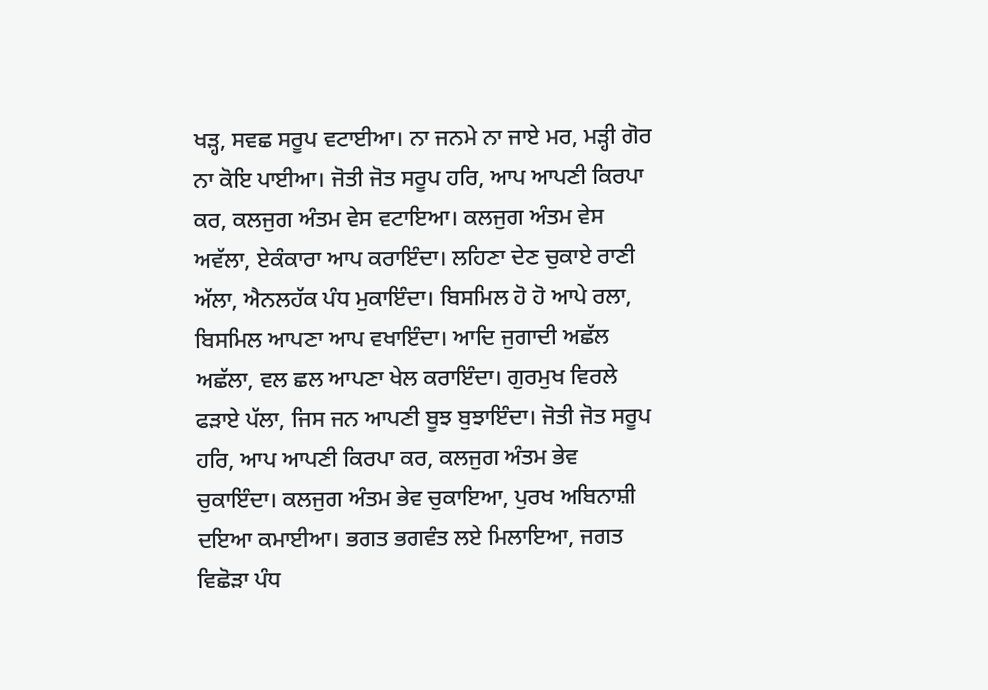ਖੜ੍ਹ, ਸਵਛ ਸਰੂਪ ਵਟਾਈਆ। ਨਾ ਜਨਮੇ ਨਾ ਜਾਏ ਮਰ, ਮੜ੍ਹੀ ਗੋਰ ਨਾ ਕੋਇ ਪਾਈਆ। ਜੋਤੀ ਜੋਤ ਸਰੂਪ ਹਰਿ, ਆਪ ਆਪਣੀ ਕਿਰਪਾ ਕਰ, ਕਲਜੁਗ ਅੰਤਮ ਵੇਸ ਵਟਾਇਆ। ਕਲਜੁਗ ਅੰਤਮ ਵੇਸ ਅਵੱਲਾ, ਏਕੰਕਾਰਾ ਆਪ ਕਰਾਇੰਦਾ। ਲਹਿਣਾ ਦੇਣ ਚੁਕਾਏ ਰਾਣੀ ਅੱਲਾ, ਐਨਲਹੱਕ ਪੰਧ ਮੁਕਾਇੰਦਾ। ਬਿਸਮਿਲ ਹੋ ਹੋ ਆਪੇ ਰਲਾ, ਬਿਸਮਿਲ ਆਪਣਾ ਆਪ ਵਖਾਇੰਦਾ। ਆਦਿ ਜੁਗਾਦੀ ਅਛੱਲ ਅਛੱਲਾ, ਵਲ ਛਲ ਆਪਣਾ ਖੇਲ ਕਰਾਇੰਦਾ। ਗੁਰਮੁਖ ਵਿਰਲੇ ਫੜਾਏ ਪੱਲਾ, ਜਿਸ ਜਨ ਆਪਣੀ ਬੂਝ ਬੁਝਾਇੰਦਾ। ਜੋਤੀ ਜੋਤ ਸਰੂਪ ਹਰਿ, ਆਪ ਆਪਣੀ ਕਿਰਪਾ ਕਰ, ਕਲਜੁਗ ਅੰਤਮ ਭੇਵ ਚੁਕਾਇੰਦਾ। ਕਲਜੁਗ ਅੰਤਮ ਭੇਵ ਚੁਕਾਇਆ, ਪੁਰਖ ਅਬਿਨਾਸ਼ੀ ਦਇਆ ਕਮਾਈਆ। ਭਗਤ ਭਗਵੰਤ ਲਏ ਮਿਲਾਇਆ, ਜਗਤ ਵਿਛੋੜਾ ਪੰਧ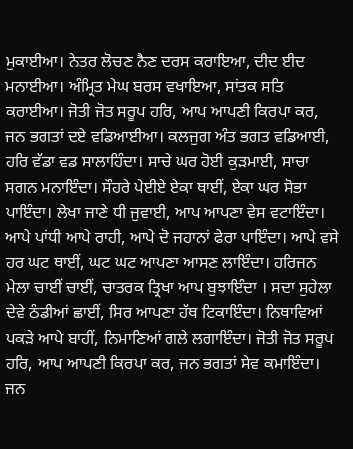ਮੁਕਾਈਆ। ਨੇਤਰ ਲੋਚਣ ਨੈਣ ਦਰਸ ਕਰਾਇਆ, ਦੀਦ ਈਦ ਮਨਾਈਆ। ਅੰਮ੍ਰਿਤ ਮੇਘ ਬਰਸ ਵਖਾਇਆ, ਸਾਂਤਕ ਸਤਿ ਕਰਾਈਆ। ਜੋਤੀ ਜੋਤ ਸਰੂਪ ਹਰਿ, ਆਪ ਆਪਣੀ ਕਿਰਪਾ ਕਰ, ਜਨ ਭਗਤਾਂ ਦਏ ਵਡਿਆਈਆ। ਕਲਜੁਗ ਅੰਤ ਭਗਤ ਵਡਿਆਈ, ਹਰਿ ਵੱਡਾ ਵਡ ਸਾਲਾਹਿੰਦਾ। ਸਾਚੇ ਘਰ ਹੋਈ ਕੁੜਮਾਈ, ਸਾਚਾ ਸਗਨ ਮਨਾਇੰਦਾ। ਸੌਹਰੇ ਪੇਈਏ ਏਕਾ ਥਾਈਂ, ਏਕਾ ਘਰ ਸੋਭਾ ਪਾਇੰਦਾ। ਲੇਖਾ ਜਾਣੇ ਧੀ ਜੁਵਾਈ, ਆਪ ਆਪਣਾ ਵੇਸ ਵਟਾਇੰਦਾ। ਆਪੇ ਪਾਂਧੀ ਆਪੇ ਰਾਹੀ, ਆਪੇ ਦੋ ਜਹਾਨਾਂ ਫੇਰਾ ਪਾਇੰਦਾ। ਆਪੇ ਵਸੇ ਹਰ ਘਟ ਥਾਈਂ, ਘਟ ਘਟ ਆਪਣਾ ਆਸਣ ਲਾਇੰਦਾ। ਹਰਿਜਨ ਮੇਲਾ ਚਾਈਂ ਚਾਈਂ, ਚਾਤਰਕ ਤ੍ਰਿਖਾ ਆਪ ਬੁਝਾਇੰਦਾ । ਸਦਾ ਸੁਹੇਲਾ ਦੇਵੇ ਠੰਡੀਆਂ ਛਾਈਂ, ਸਿਰ ਆਪਣਾ ਹੱਥ ਟਿਕਾਇੰਦਾ। ਨਿਥਾਵਿਆਂ ਪਕੜੇ ਆਪੇ ਬਾਹੀਂ, ਨਿਮਾਣਿਆਂ ਗਲੇ ਲਗਾਇੰਦਾ। ਜੋਤੀ ਜੋਤ ਸਰੂਪ ਹਰਿ, ਆਪ ਆਪਣੀ ਕਿਰਪਾ ਕਰ, ਜਨ ਭਗਤਾਂ ਸੇਵ ਕਮਾਇੰਦਾ। ਜਨ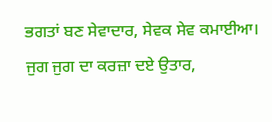ਭਗਤਾਂ ਬਣ ਸੇਵਾਦਾਰ, ਸੇਵਕ ਸੇਵ ਕਮਾਈਆ। ਜੁਗ ਜੁਗ ਦਾ ਕਰਜ਼ਾ ਦਏ ਉਤਾਰ,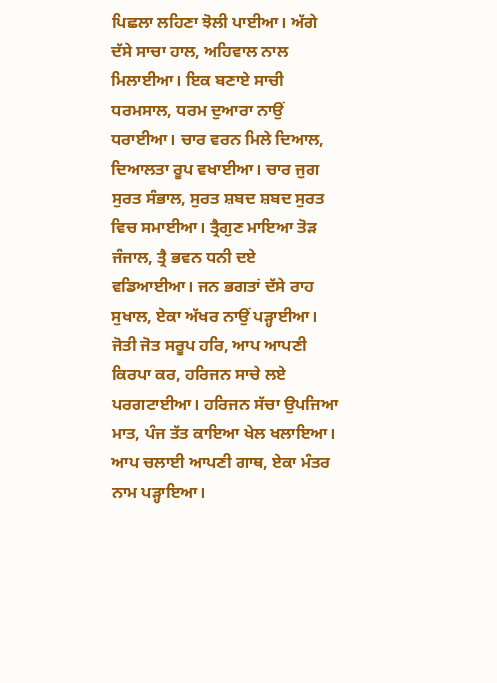ਪਿਛਲਾ ਲਹਿਣਾ ਝੋਲੀ ਪਾਈਆ। ਅੱਗੇ ਦੱਸੇ ਸਾਚਾ ਹਾਲ, ਅਹਿਵਾਲ ਨਾਲ ਮਿਲਾਈਆ। ਇਕ ਬਣਾਏ ਸਾਚੀ ਧਰਮਸਾਲ, ਧਰਮ ਦੁਆਰਾ ਨਾਉਂ ਧਰਾਈਆ। ਚਾਰ ਵਰਨ ਮਿਲੇ ਦਿਆਲ, ਦਿਆਲਤਾ ਰੂਪ ਵਖਾਈਆ। ਚਾਰ ਜੁਗ ਸੁਰਤ ਸੰਭਾਲ, ਸੁਰਤ ਸ਼ਬਦ ਸ਼ਬਦ ਸੁਰਤ ਵਿਚ ਸਮਾਈਆ। ਤ੍ਰੈਗੁਣ ਮਾਇਆ ਤੋੜ ਜੰਜਾਲ, ਤ੍ਰੈ ਭਵਨ ਧਨੀ ਦਏ ਵਡਿਆਈਆ। ਜਨ ਭਗਤਾਂ ਦੱਸੇ ਰਾਹ ਸੁਖਾਲ, ਏਕਾ ਅੱਖਰ ਨਾਉਂ ਪੜ੍ਹਾਈਆ। ਜੋਤੀ ਜੋਤ ਸਰੂਪ ਹਰਿ, ਆਪ ਆਪਣੀ ਕਿਰਪਾ ਕਰ, ਹਰਿਜਨ ਸਾਚੇ ਲਏ ਪਰਗਟਾਈਆ। ਹਰਿਜਨ ਸੱਚਾ ਉਪਜਿਆ ਮਾਤ, ਪੰਜ ਤੱਤ ਕਾਇਆ ਖੇਲ ਖਲਾਇਆ। ਆਪ ਚਲਾਈ ਆਪਣੀ ਗਾਥ, ਏਕਾ ਮੰਤਰ ਨਾਮ ਪੜ੍ਹਾਇਆ।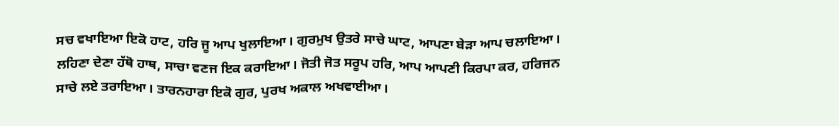ਸਚ ਵਖਾਇਆ ਇਕੋ ਹਾਟ, ਹਰਿ ਜੂ ਆਪ ਖੁਲਾਇਆ। ਗੁਰਮੁਖ ਉਤਰੇ ਸਾਚੇ ਘਾਟ, ਆਪਣਾ ਬੇੜਾ ਆਪ ਚਲਾਇਆ। ਲਹਿਣਾ ਦੇਣਾ ਹੱਥੋ ਹਾਥ, ਸਾਚਾ ਵਣਜ ਇਕ ਕਰਾਇਆ। ਜੋਤੀ ਜੋਤ ਸਰੂਪ ਹਰਿ, ਆਪ ਆਪਣੀ ਕਿਰਪਾ ਕਰ, ਹਰਿਜਨ ਸਾਚੇ ਲਏ ਤਰਾਇਆ। ਤਾਰਨਹਾਰਾ ਇਕੋ ਗੁਰ, ਪੁਰਖ ਅਕਾਲ ਅਖਵਾਈਆ।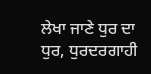ਲੇਖਾ ਜਾਣੇ ਧੁਰ ਦਾ ਧੁਰ, ਧੁਰਦਰਗਾਹੀ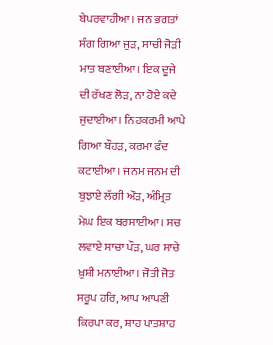ਬੇਪਰਵਾਹੀਆ। ਜਨ ਭਗਤਾਂ ਸੰਗ ਗਿਆ ਜੁੜ, ਸਾਚੀ ਜੋੜੀ ਮਾਤ ਬਣਾਈਆ। ਇਕ ਦੂਜੇ ਦੀ ਰੱਖਣ ਲੋੜ, ਨਾ ਹੋਏ ਕਦੇ ਜੁਦਾਈਆ। ਨਿਹਕਰਮੀ ਆਪੇ ਗਿਆ ਬੌਹੜ, ਕਰਮਾ ਫੰਦ ਕਟਾਈਆ। ਜਨਮ ਜਨਮ ਦੀ ਬੁਝਾਏ ਲੱਗੀ ਔੜ, ਅੰਮ੍ਰਿਤ ਮੇਘ ਇਕ ਬਰਸਾਈਆ। ਸਚ ਲਵਾਏ ਸਾਚਾ ਪੌੜ, ਘਰ ਸਾਚੇ ਖ਼ੁਸ਼ੀ ਮਨਾਈਆ। ਜੋਤੀ ਜੋਤ ਸਰੂਪ ਹਰਿ, ਆਪ ਆਪਣੀ ਕਿਰਪਾ ਕਰ, ਸ਼ਾਹ ਪਾਤਸ਼ਾਹ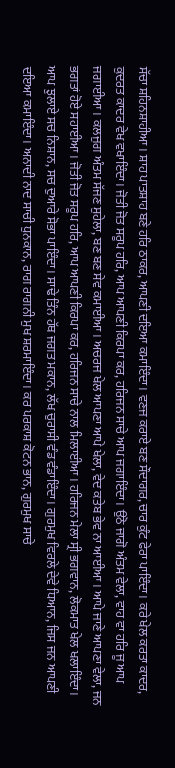ਸੱਚਾ ਸ਼ਹਿਨਸ਼ਾਹੀਆ। ਸ਼ਾਹ ਪਾਤਸ਼ਾਹ ਬਣੇ ਹਰਿ ਠਾਕਰ, ਆਪਣੀ ਦਇਆ ਕਮਾਇੰਦਾ। ਵਣਜ ਕਰਾਏ ਬਣ ਸੌਦਾਗਰ, ਚਾਰ ਕੁੰਟ ਫੇਰਾ ਪਾਇੰਦਾ। ਕਰੇ ਖੇਲ ਕਰਤਾ ਕਾਦਰ, ਕੁਦਰਤ ਕਾਦਰ ਵੇਖ ਵਖਾਇੰਦਾ। ਜੋਤੀ ਜੋਤ ਸਰੂਪ ਹਰਿ, ਆਪ ਆਪਣੀ ਕਿਰਪਾ ਕਰ, ਹਰਿਜਨ ਸਾਚੇ ਆਪ ਜਗਾਇੰਦਾ। ਉਠੋ ਜਾਗੋ ਅੰਤਮ ਵੇਲਾ, ਵਾਹ ਵਾ ਹਰਿ ਜੂ ਆਪ ਜਗਾਈਆ। ਕਲਜੁਗ ਅੰਤਮ ਸੱਜਣ ਸੁਹੇਲਾ, ਬਣ ਬਣ ਸੇਵ ਕਮਾਈਆ। ਅਚਰਜ ਖੇਲ ਆਪਣਾ ਆਪੇ ਖੇਲਾ, ਵੇਦ ਕਤੇਬ ਭੇਵ ਨਾ ਆਈਆ। ਆਪੇ ਜਾਣੇ ਆਪਣਾ ਵੇਲਾ, ਜਨ ਭਗਤਾਂ ਹੋਏ ਸਹਾਈਆ। ਜੋਤੀ ਜੋਤ ਸਰੂਪ ਹਰਿ, ਆਪ ਆਪਣੀ ਕਿਰਪਾ ਕਰ, ਹਰਿਜਨ ਸਾਚੇ ਨਾਲ ਮਿਲਾਈਆ। ਹਰਿਜਨ ਮੇਲਾ ਸ੍ਰੀ ਭਗਵਾਨ, ਲੋਕਮਾਤ ਖੇਲ ਖਲਾਇੰਦਾ। ਆਪ ਝੁਲਾਏ ਸਚ ਨਿਸ਼ਾਨ, ਸਚ ਦੁਆਰੇ ਸੋਭਾ ਪਾਇੰਦਾ। ਸਾਢੇ ਤਿੰਨ ਹੱਥ ਜਗਤ ਮਕਾਨ, ਲੱਖ ਚੁਰਾਸੀ ਵੰਡ ਵੰਡਾਇੰਦਾ। ਗੁਰਮੁਖ ਵਿਰਲੇ ਦੇਵੇ ਧਿਆਨ, ਜਿਸ ਜਨ ਆਪਣੀ ਦਇਆ ਕਮਾਇੰਦਾ। ਅਨਾਦੀ ਨਾਦ ਸਾਚੀ ਧੁਨਕਾਨ, ਰਾਗ ਰਾਗਨੀ ਮੁਖ ਸ਼ਰਮਾਇੰਦਾ। ਕਰ ਪਰਕਾਸ਼ ਕੋਟਨ ਭਾਨ, ਗੁਰਮੁਖ ਸਾਚੇ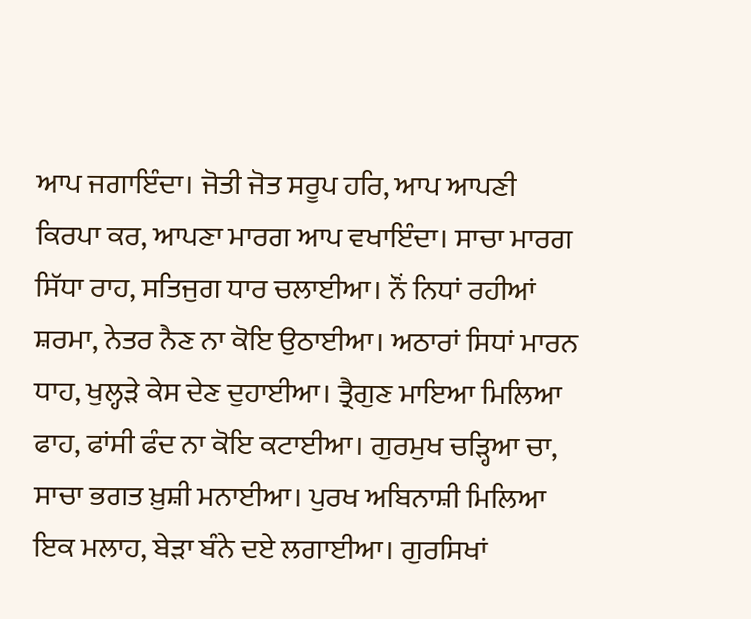ਆਪ ਜਗਾਇੰਦਾ। ਜੋਤੀ ਜੋਤ ਸਰੂਪ ਹਰਿ, ਆਪ ਆਪਣੀ ਕਿਰਪਾ ਕਰ, ਆਪਣਾ ਮਾਰਗ ਆਪ ਵਖਾਇੰਦਾ। ਸਾਚਾ ਮਾਰਗ ਸਿੱਧਾ ਰਾਹ, ਸਤਿਜੁਗ ਧਾਰ ਚਲਾਈਆ। ਨੌਂ ਨਿਧਾਂ ਰਹੀਆਂ ਸ਼ਰਮਾ, ਨੇਤਰ ਨੈਣ ਨਾ ਕੋਇ ਉਠਾਈਆ। ਅਠਾਰਾਂ ਸਿਧਾਂ ਮਾਰਨ ਧਾਹ, ਖੁਲ੍ਹੜੇ ਕੇਸ ਦੇਣ ਦੁਹਾਈਆ। ਤ੍ਰੈਗੁਣ ਮਾਇਆ ਮਿਲਿਆ ਫਾਹ, ਫਾਂਸੀ ਫੰਦ ਨਾ ਕੋਇ ਕਟਾਈਆ। ਗੁਰਮੁਖ ਚੜ੍ਹਿਆ ਚਾ, ਸਾਚਾ ਭਗਤ ਖ਼ੁਸ਼ੀ ਮਨਾਈਆ। ਪੁਰਖ ਅਬਿਨਾਸ਼ੀ ਮਿਲਿਆ ਇਕ ਮਲਾਹ, ਬੇੜਾ ਬੰਨੇ ਦਏ ਲਗਾਈਆ। ਗੁਰਸਿਖਾਂ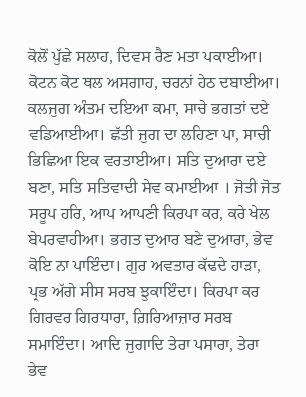ਕੋਲੋਂ ਪੁੱਛੇ ਸਲਾਹ, ਦਿਵਸ ਰੈਣ ਮਤਾ ਪਕਾਈਆ। ਕੋਟਨ ਕੋਟ ਥਲ ਅਸਗਾਹ, ਚਰਨਾਂ ਹੇਠ ਦਬਾਈਆ। ਕਲਜੁਗ ਅੰਤਮ ਦਇਆ ਕਮਾ, ਸਾਚੇ ਭਗਤਾਂ ਦਏ ਵਡਿਆਈਆ। ਛੱਤੀ ਜੁਗ ਦਾ ਲਹਿਣਾ ਪਾ, ਸਾਚੀ ਭਿਛਿਆ ਇਕ ਵਰਤਾਈਆ। ਸਤਿ ਦੁਆਰਾ ਦਏ ਬਣਾ, ਸਤਿ ਸਤਿਵਾਦੀ ਸੇਵ ਕਮਾਈਆ । ਜੋਤੀ ਜੋਤ ਸਰੂਪ ਹਰਿ, ਆਪ ਆਪਣੀ ਕਿਰਪਾ ਕਰ, ਕਰੇ ਖੇਲ ਬੇਪਰਵਾਹੀਆ। ਭਗਤ ਦੁਆਰ ਬਣੇ ਦੁਆਰਾ, ਭੇਵ ਕੋਇ ਨਾ ਪਾਇੰਦਾ। ਗੁਰ ਅਵਤਾਰ ਕੱਢਦੇ ਹਾੜਾ, ਪ੍ਰਭ ਅੱਗੇ ਸੀਸ ਸਰਬ ਝੁਕਾਇੰਦਾ। ਕਿਰਪਾ ਕਰ ਗਿਰਵਰ ਗਿਰਧਾਰਾ, ਗ਼ਿਰਿਆਜ਼ਾਰ ਸਰਬ ਸਮਾਇੰਦਾ। ਆਦਿ ਜੁਗਾਦਿ ਤੇਰਾ ਪਸਾਰਾ, ਤੇਰਾ ਭੇਵ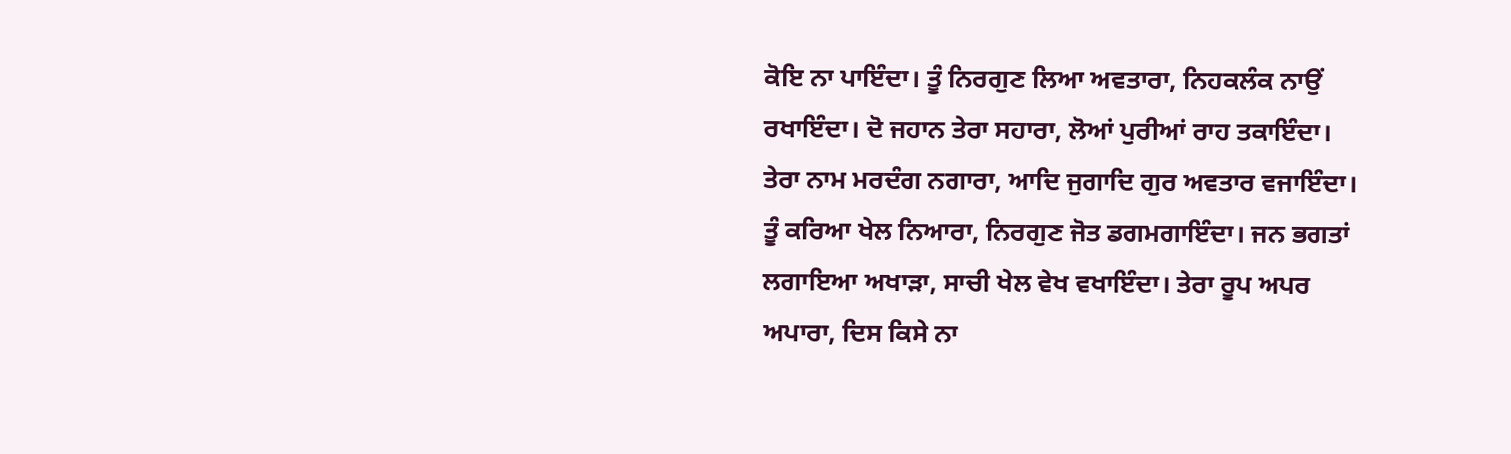ਕੋਇ ਨਾ ਪਾਇੰਦਾ। ਤੂੰ ਨਿਰਗੁਣ ਲਿਆ ਅਵਤਾਰਾ, ਨਿਹਕਲੰਕ ਨਾਉਂ ਰਖਾਇੰਦਾ। ਦੋ ਜਹਾਨ ਤੇਰਾ ਸਹਾਰਾ, ਲੋਆਂ ਪੁਰੀਆਂ ਰਾਹ ਤਕਾਇੰਦਾ। ਤੇਰਾ ਨਾਮ ਮਰਦੰਗ ਨਗਾਰਾ, ਆਦਿ ਜੁਗਾਦਿ ਗੁਰ ਅਵਤਾਰ ਵਜਾਇੰਦਾ। ਤੂੰ ਕਰਿਆ ਖੇਲ ਨਿਆਰਾ, ਨਿਰਗੁਣ ਜੋਤ ਡਗਮਗਾਇੰਦਾ। ਜਨ ਭਗਤਾਂ ਲਗਾਇਆ ਅਖਾੜਾ, ਸਾਚੀ ਖੇਲ ਵੇਖ ਵਖਾਇੰਦਾ। ਤੇਰਾ ਰੂਪ ਅਪਰ ਅਪਾਰਾ, ਦਿਸ ਕਿਸੇ ਨਾ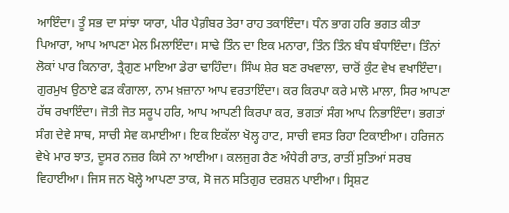ਆਇੰਦਾ। ਤੂੰ ਸਭ ਦਾ ਸਾਂਝਾ ਯਾਰਾ, ਪੀਰ ਪੈਗ਼ੰਬਰ ਤੇਰਾ ਰਾਹ ਤਕਾਇੰਦਾ। ਧੰਨ ਭਾਗ ਹਰਿ ਭਗਤ ਕੀਤਾ ਪਿਆਰਾ, ਆਪ ਆਪਣਾ ਮੇਲ ਮਿਲਾਇੰਦਾ। ਸਾਢੇ ਤਿੰਨ ਦਾ ਇਕ ਮਨਾਰਾ, ਤਿੰਨ ਤਿੰਨ ਬੰਧ ਬੰਧਾਇੰਦਾ। ਤਿੰਨਾਂ ਲੋਕਾਂ ਪਾਰ ਕਿਨਾਰਾ, ਤ੍ਰੈਗੁਣ ਮਾਇਆ ਡੇਰਾ ਢਾਹਿੰਦਾ। ਸਿੰਘ ਸ਼ੇਰ ਬਣ ਰਖਵਾਲਾ, ਚਾਰੋਂ ਕੁੰਟ ਵੇਖ ਵਖਾਇੰਦਾ। ਗੁਰਮੁਖ ਉਠਾਏ ਫੜ ਕੰਗਾਲਾ, ਨਾਮ ਖ਼ਜ਼ਾਨਾ ਆਪ ਵਰਤਾਇੰਦਾ। ਕਰ ਕਿਰਪਾ ਕਰੇ ਮਾਲੋ ਮਾਲਾ, ਸਿਰ ਆਪਣਾ ਹੱਥ ਰਖਾਇੰਦਾ। ਜੋਤੀ ਜੋਤ ਸਰੂਪ ਹਰਿ, ਆਪ ਆਪਣੀ ਕਿਰਪਾ ਕਰ, ਭਗਤਾਂ ਸੰਗ ਆਪ ਨਿਭਾਇੰਦਾ। ਭਗਤਾਂ ਸੰਗ ਦੇਵੇ ਸਾਥ, ਸਾਚੀ ਸੇਵ ਕਮਾਈਆ। ਇਕ ਇਕੱਲਾ ਖੋਲ੍ਹ ਹਾਟ, ਸਾਚੀ ਵਸਤ ਰਿਹਾ ਟਿਕਾਈਆ। ਹਰਿਜਨ ਵੇਖੇ ਮਾਰ ਝਾਤ, ਦੂਸਰ ਨਜ਼ਰ ਕਿਸੇ ਨਾ ਆਈਆ। ਕਲਜੁਗ ਰੈਣ ਅੰਧੇਰੀ ਰਾਤ, ਰਾਤੀਂ ਸੁਤਿਆਂ ਸਰਬ ਵਿਹਾਈਆ। ਜਿਸ ਜਨ ਖੋਲ੍ਹੇ ਆਪਣਾ ਤਾਕ, ਸੋ ਜਨ ਸਤਿਗੁਰ ਦਰਸ਼ਨ ਪਾਈਆ। ਸ੍ਰਿਸ਼ਟ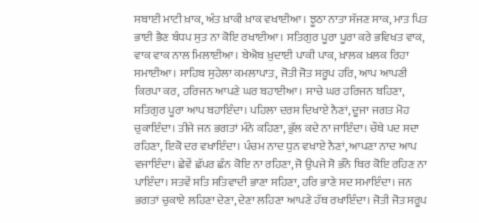ਸਬਾਈ ਮਾਟੀ ਖ਼ਾਕ, ਅੰਤ ਖ਼ਾਕੀ ਖ਼ਾਕ ਵਖਾਈਆ। ਝੂਠਾ ਨਾਤਾ ਸੱਜਣ ਸਾਕ, ਮਾਤ ਪਿਤ ਭਾਈ ਭੈਣ ਬੰਧਪ ਸੁਤ ਨਾ ਕੋਇ ਰਖਾਈਆ। ਸਤਿਗੁਰ ਪੂਰਾ ਪੂਰਾ ਕਰੇ ਭਵਿਖਤ ਵਾਕ, ਵਾਕ ਵਾਕ ਨਾਲ ਮਿਲਾਈਆ। ਬੇਐਬ ਖ਼ੁਦਾਈ ਪਾਕੀ ਪਾਕ, ਖ਼ਾਲਕ ਖ਼ਲਕ ਰਿਹਾ ਸਮਾਈਆ। ਸਾਹਿਬ ਸੁਹੇਲਾ ਕਮਲਾਪਾਤ, ਜੋਤੀ ਜੋਤ ਸਰੂਪ ਹਰਿ, ਆਪ ਆਪਣੀ ਕਿਰਪਾ ਕਰ, ਹਰਿਜਨ ਆਪਣੇ ਘਰ ਬਹਾਈਆ। ਸਾਚੇ ਘਰ ਹਰਿਜਨ ਬਹਿਣਾ, ਸਤਿਗੁਰ ਪੂਰਾ ਆਪ ਬਹਾਇੰਦਾ। ਪਹਿਲਾ ਦਰਸ ਦਿਖਾਏ ਨੈਣਾਂ, ਦੂਜਾ ਜਗਤ ਮੋਹ ਚੁਕਾਇੰਦਾ। ਤੀਜੇ ਜਨ ਭਗਤਾਂ ਮੰਨੇ ਕਹਿਣਾ, ਭੁੱਲ ਕਦੇ ਨਾ ਜਾਇੰਦਾ। ਚੌਥੇ ਪਦ ਸਦਾ ਰਹਿਣਾ, ਇਕੋ ਦਰ ਵਖਾਇੰਦਾ। ਪੰਚਮ ਨਾਦ ਧੁਨ ਵਖਾਏ ਨੈਣਾਂ, ਆਪਣਾ ਨਾਦ ਆਪ ਵਜਾਇੰਦਾ। ਛੇਵੇਂ ਛੱਪਰ ਛੰਨ ਕੋਇ ਨਾ ਰਹਿਣਾ, ਜੋ ਉਪਜੇ ਸੋ ਭੰਨੇ ਥਿਰ ਕੋਇ ਰਹਿਣ ਨਾ ਪਾਇੰਦਾ। ਸਤਵੇਂ ਸਤਿ ਸਤਿਵਾਦੀ ਭਾਣਾ ਸਹਿਣਾ, ਹਰਿ ਭਾਣੇ ਸਦ ਸਮਾਇੰਦਾ। ਜਨ ਭਗਤਾਂ ਚੁਕਾਏ ਲਹਿਣਾ ਦੇਣਾ, ਦੇਣਾ ਲਹਿਣਾ ਆਪਣੇ ਹੱਥ ਰਖਾਇੰਦਾ। ਜੋਤੀ ਜੋਤ ਸਰੂਪ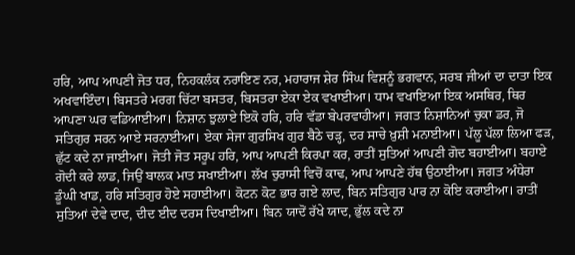ਹਰਿ, ਆਪ ਆਪਣੀ ਜੋਤ ਧਰ, ਨਿਹਕਲੰਕ ਨਰਾਇਣ ਨਰ, ਮਹਾਰਾਜ ਸ਼ੇਰ ਸਿੰਘ ਵਿਸ਼ਨੂੰ ਭਗਵਾਨ, ਸਰਬ ਜੀਆਂ ਦਾ ਦਾਤਾ ਇਕ ਅਖਵਾਇੰਦਾ। ਬਿਸਤਰੇ ਮਰਗ ਚਿੱਟਾ ਬਸਤਰ, ਬਿਸਤਰਾ ਏਕਾ ਏਕ ਵਖਾਈਆ। ਧਾਮ ਵਖਾਇਆ ਇਕ ਅਸਥਿਰ, ਥਿਰ ਆਪਣਾ ਘਰ ਵਡਿਆਈਆ। ਨਿਸ਼ਾਨ ਝੁਲਾਏ ਇਕੋ ਹਰਿ, ਹਰਿ ਵੱਡਾ ਬੇਪਰਵਾਹੀਆ। ਜਗਤ ਨਿਸ਼ਾਨਿਆਂ ਚੁਕਾ ਡਰ, ਜੋ ਸਤਿਗੁਰ ਸਰਨ ਆਏ ਸਰਨਾਈਆ। ਏਕਾ ਸੇਜਾ ਗੁਰਸਿਖ ਗੁਰ ਬੈਠੇ ਚੜ੍ਹ, ਦਰ ਸਾਚੇ ਖ਼ੁਸ਼ੀ ਮਨਾਈਆ। ਪੱਲੂ ਪੱਲਾ ਲਿਆ ਫੜ, ਛੁੱਟ ਕਦੇ ਨਾ ਜਾਈਆ। ਜੋਤੀ ਜੋਤ ਸਰੂਪ ਹਰਿ, ਆਪ ਆਪਣੀ ਕਿਰਪਾ ਕਰ, ਰਾਤੀਂ ਸੁਤਿਆਂ ਆਪਣੀ ਗੋਦ ਬਹਾਈਆ। ਬਹਾਏ ਗੋਦੀ ਕਰੇ ਲਾਡ, ਜਿਉਂ ਬਾਲਕ ਮਾਤ ਸਖਾਈਆ। ਲੱਖ ਚੁਰਾਸੀ ਵਿਚੋਂ ਕਾਢ, ਆਪ ਆਪਣੇ ਹੱਥ ਉਠਾਈਆ। ਜਗਤ ਅੰਧੇਰਾ ਡੂੰਘੀ ਖਾਡ, ਹਰਿ ਸਤਿਗੁਰ ਹੋਏ ਸਹਾਈਆ। ਕੋਟਨ ਕੋਟ ਭਾਰ ਗਏ ਲਾਦ, ਬਿਨ ਸਤਿਗੁਰ ਪਾਰ ਨਾ ਕੋਇ ਕਰਾਈਆ। ਰਾਤੀਂ ਸੁਤਿਆਂ ਦੇਵੇ ਦਾਦ, ਦੀਦ ਈਦ ਦਰਸ ਦਿਖਾਈਆ। ਬਿਨ ਯਾਦੋਂ ਰੱਖੇ ਯਾਦ, ਭੁੱਲ ਕਦੇ ਨਾ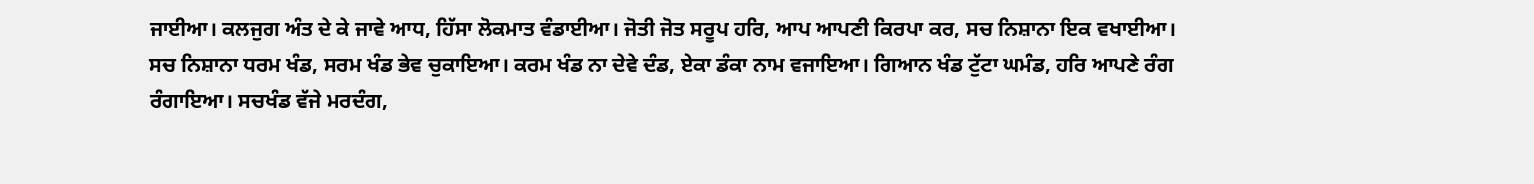ਜਾਈਆ। ਕਲਜੁਗ ਅੰਤ ਦੇ ਕੇ ਜਾਵੇ ਆਧ, ਹਿੱਸਾ ਲੋਕਮਾਤ ਵੰਡਾਈਆ। ਜੋਤੀ ਜੋਤ ਸਰੂਪ ਹਰਿ, ਆਪ ਆਪਣੀ ਕਿਰਪਾ ਕਰ, ਸਚ ਨਿਸ਼ਾਨਾ ਇਕ ਵਖਾਈਆ। ਸਚ ਨਿਸ਼ਾਨਾ ਧਰਮ ਖੰਡ, ਸਰਮ ਖੰਡ ਭੇਵ ਚੁਕਾਇਆ। ਕਰਮ ਖੰਡ ਨਾ ਦੇਵੇ ਦੰਡ, ਏਕਾ ਡੰਕਾ ਨਾਮ ਵਜਾਇਆ। ਗਿਆਨ ਖੰਡ ਟੁੱਟਾ ਘਮੰਡ, ਹਰਿ ਆਪਣੇ ਰੰਗ ਰੰਗਾਇਆ। ਸਚਖੰਡ ਵੱਜੇ ਮਰਦੰਗ,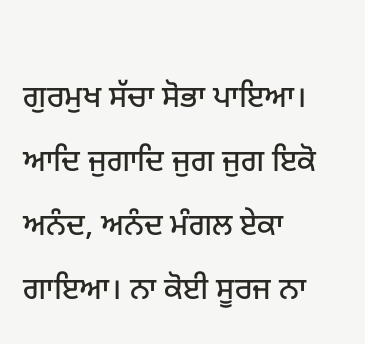ਗੁਰਮੁਖ ਸੱਚਾ ਸੋਭਾ ਪਾਇਆ। ਆਦਿ ਜੁਗਾਦਿ ਜੁਗ ਜੁਗ ਇਕੋ ਅਨੰਦ, ਅਨੰਦ ਮੰਗਲ ਏਕਾ ਗਾਇਆ। ਨਾ ਕੋਈ ਸੂਰਜ ਨਾ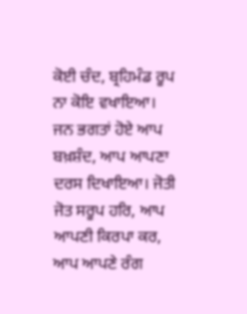ਕੋਈ ਚੰਦ, ਬ੍ਰਹਿਮੰਡ ਰੂਪ ਨਾ ਕੋਇ ਵਖਾਇਆ। ਜਨ ਭਗਤਾਂ ਹੋਏ ਆਪ ਬਖ਼ਸ਼ੰਦ, ਆਪ ਆਪਣਾ ਦਰਸ ਦਿਖਾਇਆ। ਜੋਤੀ ਜੋਤ ਸਰੂਪ ਹਰਿ, ਆਪ ਆਪਣੀ ਕਿਰਪਾ ਕਰ, ਆਪ ਆਪਣੇ ਰੰਗ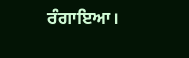ਰੰਗਾਇਆ।